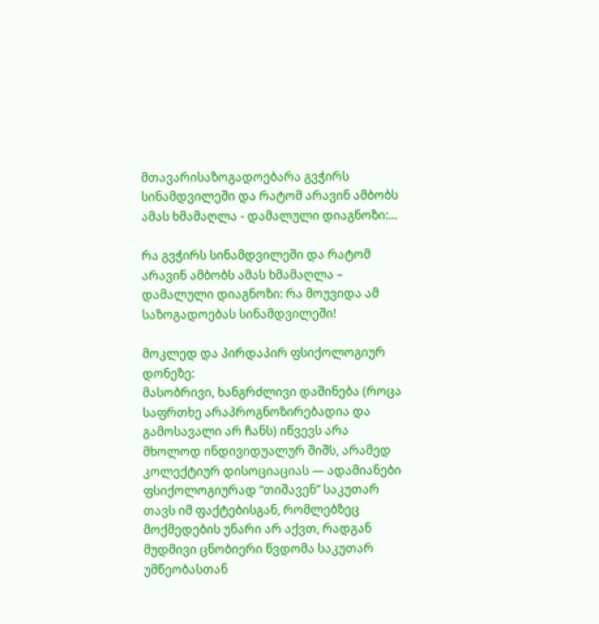მთავარისაზოგადოებარა გვჭირს სინამდვილეში და რატომ არავინ ამბობს ამას ხმამაღლა - დამალული დიაგნოზი:...

რა გვჭირს სინამდვილეში და რატომ არავინ ამბობს ამას ხმამაღლა – დამალული დიაგნოზი: რა მოუვიდა ამ საზოგადოებას სინამდვილეში!

მოკლედ და პირდაპირ ფსიქოლოგიურ დონეზე:
მასობრივი, ხანგრძლივი დაშინება (როცა საფრთხე არაპროგნოზირებადია და გამოსავალი არ ჩანს) იწვევს არა მხოლოდ ინდივიდუალურ შიშს, არამედ კოლექტიურ დისოციაციას — ადამიანები ფსიქოლოგიურად “თიშავენ” საკუთარ თავს იმ ფაქტებისგან, რომლებზეც მოქმედების უნარი არ აქვთ, რადგან მუდმივი ცნობიერი წვდომა საკუთარ უმწეობასთან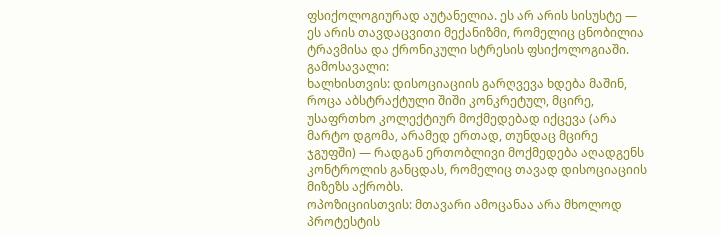ფსიქოლოგიურად აუტანელია. ეს არ არის სისუსტე — ეს არის თავდაცვითი მექანიზმი, რომელიც ცნობილია ტრავმისა და ქრონიკული სტრესის ფსიქოლოგიაში.
გამოსავალი:
ხალხისთვის: დისოციაციის გარღვევა ხდება მაშინ, როცა აბსტრაქტული შიში კონკრეტულ, მცირე, უსაფრთხო კოლექტიურ მოქმედებად იქცევა (არა მარტო დგომა, არამედ ერთად, თუნდაც მცირე ჯგუფში) — რადგან ერთობლივი მოქმედება აღადგენს კონტროლის განცდას, რომელიც თავად დისოციაციის მიზეზს აქრობს.
ოპოზიციისთვის: მთავარი ამოცანაა არა მხოლოდ პროტესტის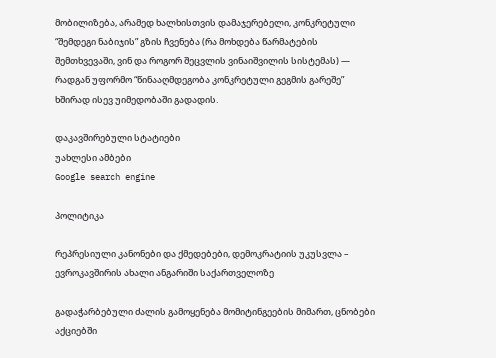მობილიზება, არამედ ხალხისთვის დამაჯერებელი, კონკრეტული “შემდეგი ნაბიჯის” გზის ჩვენება (რა მოხდება წარმატების შემთხვევაში, ვინ და როგორ შეცვლის ვინაიშვილის სისტემას) — რადგან უფორმო “წინააღმდეგობა კონკრეტული გეგმის გარეშე” ხშირად ისევ უიმედობაში გადადის.

დაკავშირებული სტატიები
უახლესი ამბები
Google search engine

პოლიტიკა

რეპრესიული კანონები და ქმედებები, დემოკრატიის უკუსვლა – ევროკავშირის ახალი ანგარიში საქართველოზე

გადაჭარბებული ძალის გამოყენება მომიტინგეების მიმართ, ცნობები აქციებში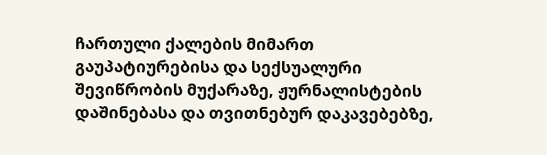ჩართული ქალების მიმართ გაუპატიურებისა და სექსუალური შევიწრობის მუქარაზე, ჟურნალისტების დაშინებასა და თვითნებურ დაკავებებზე,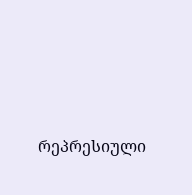რეპრესიული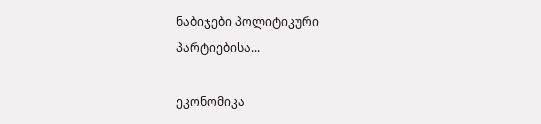ნაბიჯები პოლიტიკური პარტიებისა...

ეკონომიკა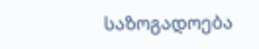საზოგადოება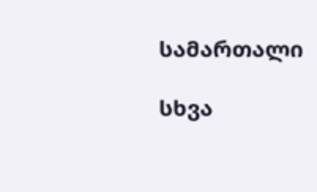სამართალი

სხვა